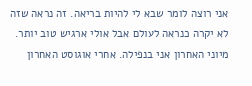אני רוצה לומר שבא לי להיות בריאה. זה נראה שזה לא יקרה כנראה לעולם אבל אולי ארגיש טוב יותר. מיוני האחרון אני בנפילה. אחרי אוגוסט האחרון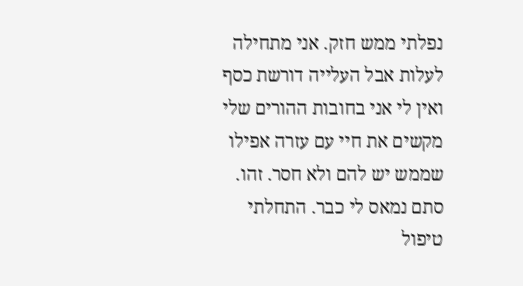נפלתי ממש חזק. אני מתחילה לעלות אבל העלייה דורשת כסף ואין לי אני בחובות ההורים שלי מקשים את חיי עם עזרה אפילו שממש יש להם ולא חסר. זהו. סתם נמאס לי כבר. התחלתי טיפול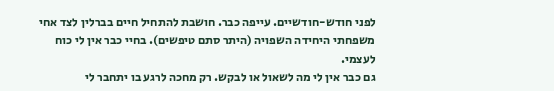לפני חודש-חודשיים. עייפה כבר. חושבת להתחיל חיים בברלין לצד אחי משפחתי היחידה השפויה (היתר סתם טיפשים). בחיי כבר אין לי כוח לעצמי.
גם כבר אין לי מה לשאול או לבקש. רק מחכה לרגע בו יתחבר לי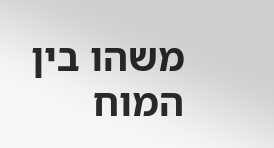משהו בין המוח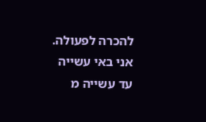להכרה לפעולה. אני באי עשייה עד עשייה מ